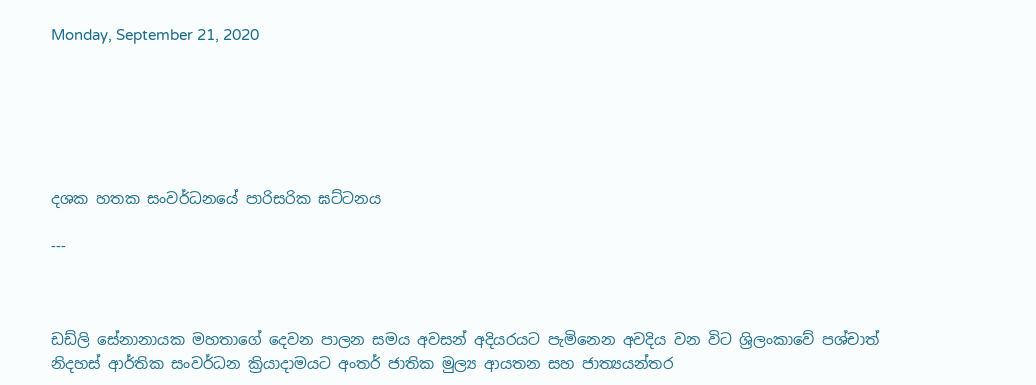Monday, September 21, 2020






දශක හතක සංවර්ධනයේ පාරිසරික ඝට්ටනය

---



ඩඩ්ලි සේනානායක මහතාගේ දෙවන පාලන සමය අවසන් අදියරයට පැමිනෙන අවදිය වන විට ශ්‍රිලංකාවේ පශ්චාත් නිදහස් ආර්තික සංවර්ධන ක්‍රියාදාමයට අංතර් ජාතික මුල්‍ය ආයතන සහ ජාත්‍යයන්තර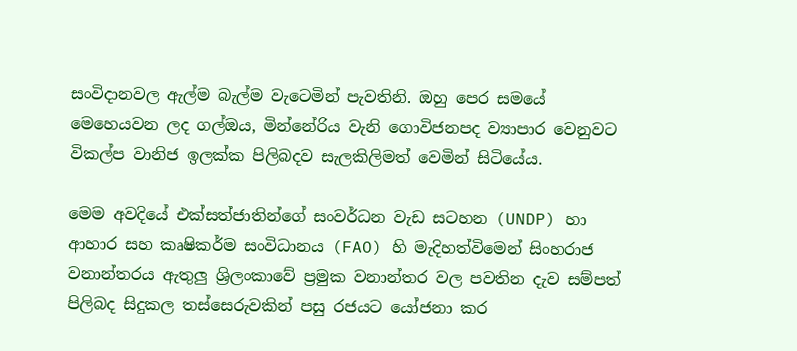සංවිදානවල ඇල්ම බැල්ම වැටෙමින් පැවතිනි. ඔහු පෙර සමයේ මෙහෙයවන ලද ගල්ඔය, මින්නේරිය වැනි ගොවිජනපද ව්‍යාපාර වෙනුවට විකල්ප වානිජ ඉලක්ක පිලිබදව සැලකිලිමත් වෙමින් සිටියේය.

මෙම අවදියේ එක්සත්ජාතින්ගේ සංවර්ධන වැඩ සටහන (UNDP) හා ආහාර සහ කෘෂිකර්ම සංවිධානය (FAO) හි මැදිහත්විමෙන් සිංහරාජ වනාන්තරය ඇතුලු ශ්‍රිලංකාවේ ප්‍රමුක වනාන්තර වල පවතින දැව සම්පත් පිලිබද සිදුකල තස්සෙරුවකින් පසු රජයට යෝජනා කර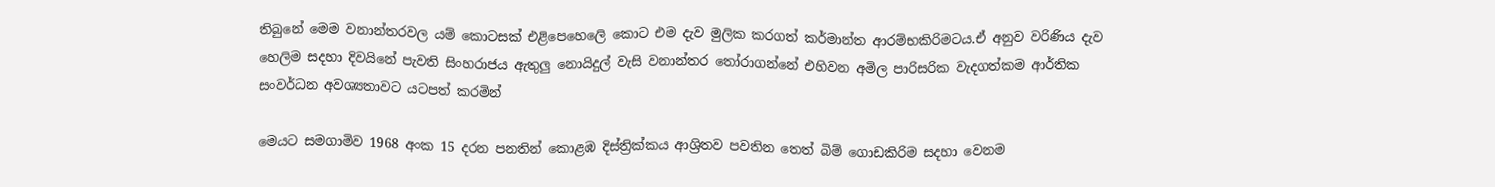තිබුනේ මෙම වනාන්තරවල යම් කොටසක් එළිපෙහෙලෙි කොට එම දැව මුලික කරගත් කර්මාන්ත ආරම්භකිරිමටය.ඒ අනුව වරිණිය දැව හෙලිම සදහා දිවයිනේ පැවති සිංහරාජය ඇතුලු නොයිදුල් වැසි වනාන්තර තෝරාගන්නේ එහිවන අමිල පාරිසරික වැදගත්කම ආර්තික සංවර්ධන අවශ්‍යතාවට යටපත් කරමින්

මෙයට සමගාමිව 1968 අංක 15 දරන පනතින් කොළඹ දිස්ත්‍රික්කය ආශ්‍රිතව පවතින තෙත් බිම් ගොඩකිරිම සදහා වෙනම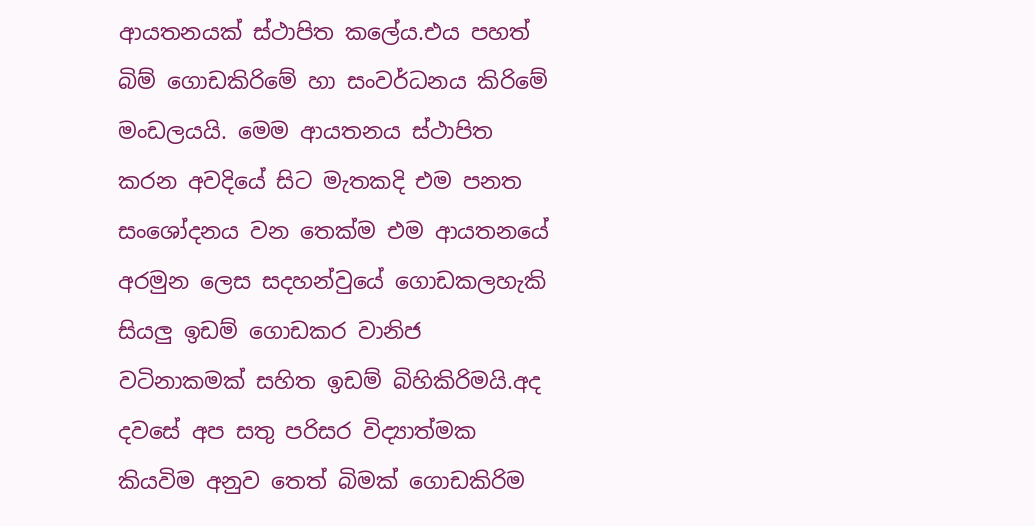ආයතනයක් ස්ථාපිත කලේය.එය පහත් බිම් ගොඩකිරිමේ හා සංවර්ධනය කිරිමේ මංඩලයයි. මෙම ආයතනය ස්ථාපිත කරන අවදියේ සිට මැතකදි එම පනත සංශෝදනය වන තෙක්ම එම ආයතනයේ අරමුන ලෙස සදහන්වුයේ ගොඩකලහැකි සියලු ඉඩම් ගොඩකර වානිජ වටිනාකමක් සහිත ඉඩම් බිහිකිරිමයි.අද දවසේ අප සතු පරිසර විද්‍යාත්මක කියවිම අනුව තෙත් බිමක් ගොඩකිරිම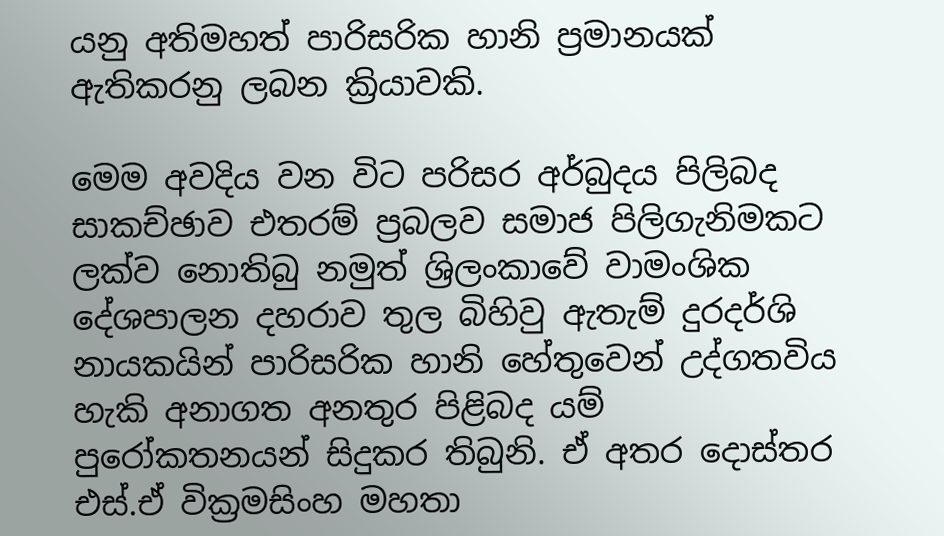යනු අතිමහත් පාරිසරික හානි ප්‍රමානයක් ඇතිකරනු ලබන ක්‍රියාවකි.

මෙම අවදිය වන විට පරිසර අර්බුදය පිලිබද සාකච්ඡාව එතරම් ප්‍රබලව සමාජ පිලිගැනිමකට ලක්ව නොතිබු නමුත් ශ්‍රිලංකාවේ වාමංශික දේශපාලන දහරාව තුල බිහිවු ඇතැම් දුරදර්ශි නායකයින් පාරිසරික හානි හේතුවෙන් උද්ගතවිය හැකි අනාගත අනතුර පිළිබද යම් පුරෝකතනයන් සිදුකර තිබුනි. ඒ අතර දොස්තර එස්.ඒ වික්‍රමසිංහ මහතා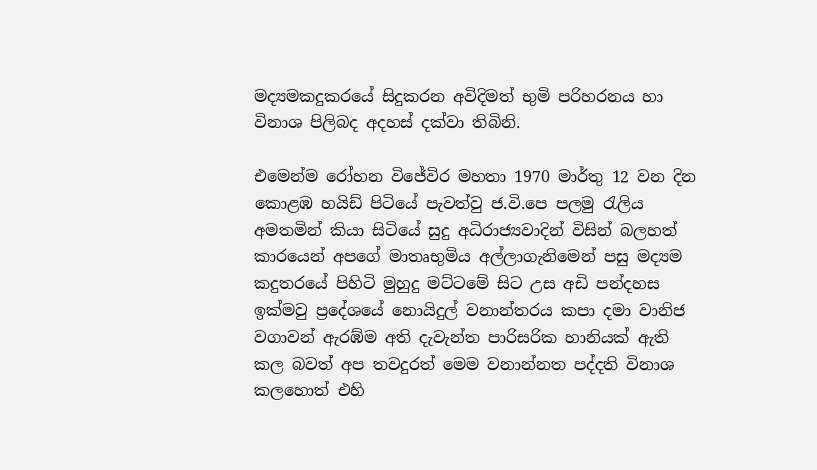මද්‍යමකදුකරයේ සිදුකරන අවිදිමත් භුමි පරිහරනය හා විනාශ පිලිබද අදහස් දක්වා තිබිනි.

එමෙන්ම රෝහන විජේවිර මහතා 1970 මාර්තු 12 වන දින කොළඹ හයිඩ් පිටියේ පැවත්වු ජ.වි.පෙ පලමු රැලිය අමතමින් කියා සිටියේ සුදු අධිරාජ්‍යවාදින් විසින් බලහත් කාරයෙන් අපගේ මාතෘභුමිය අල්ලාගැනිමෙන් පසු මද්‍යම කදුතරයේ පිහිටි මුහුදු මට්ටමේ සිට උස අඩි පන්දහස ඉක්මවු ප්‍රදේශයේ නොයිදුල් වනාන්තරය කපා දමා වානිජ වගාවන් ඇරඹ්ම අති දැවැන්ත පාරිසරික හානියක් ඇති කල බවත් අප තවදුරත් මෙම වනාන්නත පද්දති විනාශ කලහොත් එහි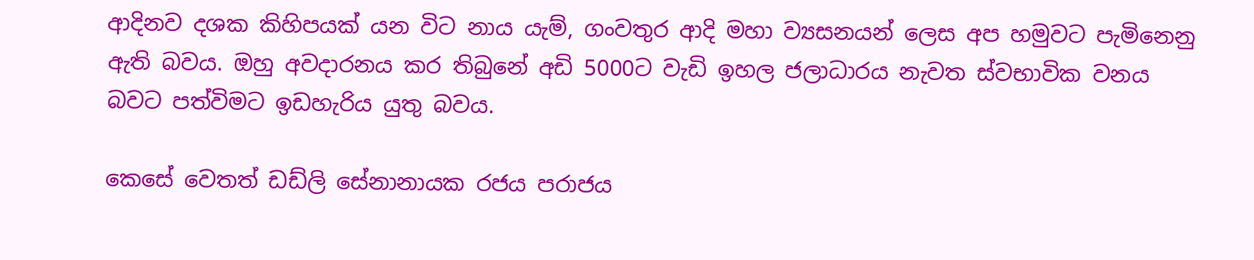ආදිනව දශක කිහිපයක් යන විට නාය යැම්, ගංවතුර ආදි මහා ව්‍යසනයන් ලෙස අප හමුවට පැමිනෙනු ඇති බවය. ඔහු අවදාරනය කර තිබුනේ අඩි 5000ට වැඩි ඉහල ජලාධාරය නැවත ස්වභාවික වනය බවට පත්විමට ඉඩහැරිය යුතු බවය.

කෙසේ වෙතත් ඩඩ්ලි සේනානායක රජය පරාජය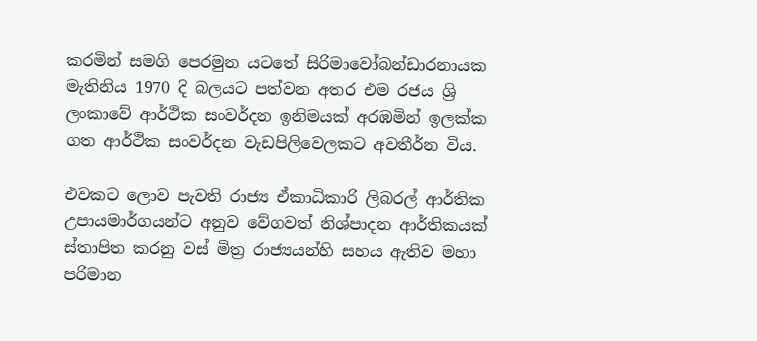කරමින් සමගි පෙරමුන යටතේ සිරිමාවෝබන්ඩාරනායක මැතිනිය 1970 දි බලයට පත්වන අතර එම රජය ශ්‍රි ලංකාවේ ආර්ථික සංවර්දන ඉනිමයක් අරඹමින් ඉලක්ක ගත ආර්ථික සංවර්දන වැඩපිලිවෙලකට අවතීර්න විය.

එවකට ලොව පැවති රාජ්‍ය ඒකාධිකාරි ලිබරල් ආර්තික උපායමාර්ගයන්ට අනුව වේගවත් නිශ්පාදන ආර්තිකයක් ස්තාපිත කරනු වස් මිත්‍ර රාජ්‍යයන්හි සහය ඇතිව මහා පරිමාන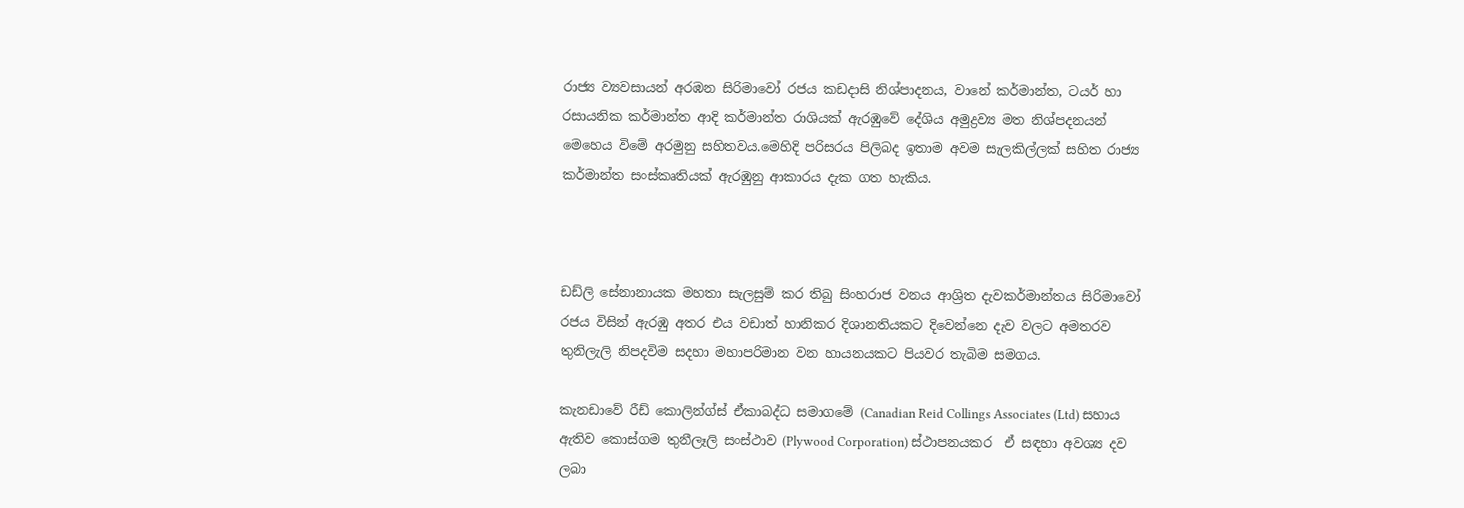රාජ්‍ය ව්‍යවසායන් අරඹන සිරිමාවෝ රජය කඩදාසි නිශ්පාදනය, වානේ කර්මාන්ත, ටයර් හා රසායනික කර්මාන්ත ආදි කර්මාන්ත රාශියක් ඇරඹුවේ දේශිය අමුද්‍රව්‍ය මත නිශ්පදනයන් මෙහෙය විමේ අරමුනු සහිතවය.මෙහිදි පරිසරය පිලිබද ඉතාම අවම සැලකිල්ලක් සහිත රාජ්‍ය කර්මාන්ත සංස්කෘතියක් ඇරඹුනු ආකාරය දැක ගත හැකිය.



ඩඩ්ලි සේනානායක මහතා සැලසුම් කර තිබු සිංහරාජ වනය ආශ්‍රිත දැවකර්මාන්තය සිරිමාවෝ රජය විසින් ඇරඹු අතර එය වඩාත් හානිකර දිශානතියකට දිවෙන්නෙ දැව වලට අමතරව තුනිලැලි නිපදවිම සදහා මහාපරිමාන වන හායනයකට පියවර තැබිම සමගය.

කැනඩාවේ රීඩ් කොලින්ග්ස් ඒකාබද්ධ සමාගමේ (Canadian Reid Collings Associates (Ltd) සහාය ඇතිව කොස්ගම තුනීලෑලි සංස්ථාව (Plywood Corporation) ස්ථාපනයකර  ඒ සඳහා අවශ්‍ය දව ලබා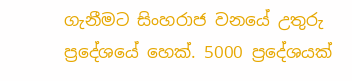ගැනීමට සිංහරාජ වනයේ උතුරු ප්‍රදේශයේ හෙක්. 5000 ප්‍රදේශයක්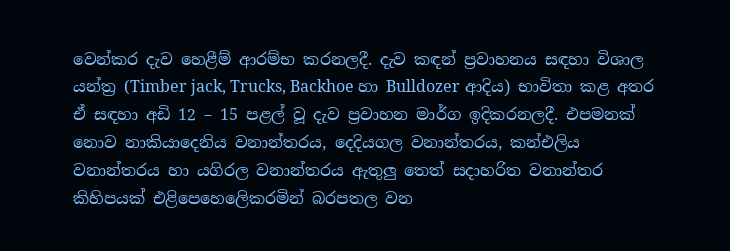වෙන්කර දැව හෙළීම් ආරම්භ කරනලදී. දැව කඳන් ප්‍රවාහනය සඳහා විශාල යන්ත්‍ර (Timber jack, Trucks, Backhoe හා Bulldozer ආදිය) භාවිතා කළ අතර ඒ සඳහා අඩි 12 – 15 පළල් වූ දැව ප්‍රවාහන මාර්ග ඉදිකරනලදී. එපමනක් නොව නාකියාදෙනිය වනාන්තරය, දෙදියගල වනාන්තරය, කන්එලිය වනාන්තරය හා යගිරල වනාන්තරය ඇතුලු තෙත් සදාහරිත වනාන්තර කිහිපයක් එළිපෙහෙලෙිකරමින් බරපතල වන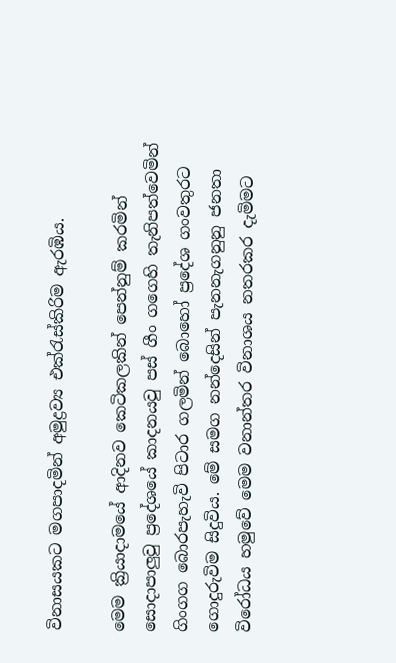විනාසයකට මගපාදමින් අමුද්‍රව්‍ය එක්රැස්කිරිම ඇරඹිය.

මෙම ක්‍රියාදාමයේ ආදිනව කෙටිකලකින් පෙන්නුම් කරමින් සොදාපාලුවු ප්‍රදේශයේ කාදනයවු පස් ගීං ගගෙහි තැනිපත්වෙමින් ගිංගග බොරපැහැවි පිටාර ගලමින් බොහෝ ප්‍රදේශ ගංවතුරට ගොදුරුවිම සිදුවිය. මේ සමග නන්දෙසින් පැනනැගනුනු ජනතා විරෝධය හමුවේ මෙම වනාන්තර විනාශය නතරකර දැමිමට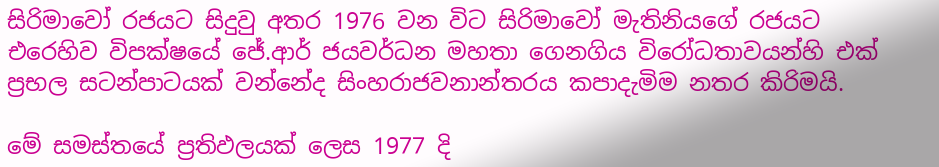සිරිමාවෝ රජයට සිදුවු අතර 1976 වන විට සිරිමාවෝ මැතිනියගේ රජයට එරෙහිව විපක්ෂයේ ජේ.ආර් ජයවර්ධන මහතා ගෙනගිය විරෝධතාවයන්හි එක් ප්‍රභල සටන්පාටයක් වන්නේද සිංහරාජවනාන්තරය කපාදැමිම නතර කිරිමයි.

මේ සමස්තයේ ප්‍රතිඵලයක් ලෙස 1977 දි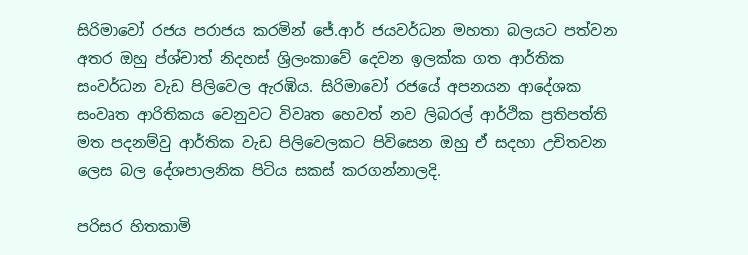සිරිමාවෝ රජය පරාජය කරමින් ජේ.ආර් ජයවර්ධන මහතා බලයට පත්වන අතර ඔහු ප්ශ්චාත් නිදහස් ශ්‍රිලංකාවේ දෙවන ඉලක්ක ගත ආර්තික සංවර්ධන වැඩ පිලිවෙල ඇරඹිය. සිරිමාවෝ රජයේ අපනයන ආදේශක සංවෘත ආරිතිකය වෙනුවට විවෘත හෙවත් නව ලිබරල් ආර්ථික ප්‍රතිපත්ති මත පදනම්වු ආර්තික වැඩ පිලිවෙලකට පිවිසෙන ඔහු ඒ සදහා උචිතවන ලෙස බල දේශපාලනික පිටිය සකස් කරගන්නාලදි.

පරිසර හිතකාමි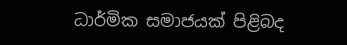ධාර්මික සමාජයක් පිළිබද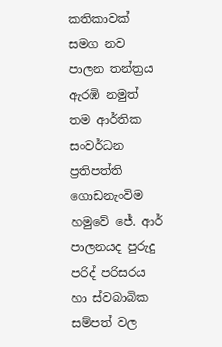කතිකාවක් සමග නව පාලන තන්ත්‍රය ඇරඹි නමුත් තම ආර්තික සංවර්ධන ප්‍රතිපත්ති ගොඩනැංවිම හමුවේ ජේ. ආර් පාලනයද පුරුදු පරිද් පරිසරය හා ස්වබාබික සම්පත් වල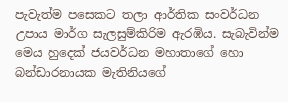පැවැත්ම පසෙකට තලා ආර්තික සංවර්ධන උපාය මාර්ග සැලසුම්කිරිම ඇරඹිය. සැබැවින්ම මෙය හුදෙක් ජයවර්ධන මහාතාගේ හො බන්ඩාරනායක මැතිනියගේ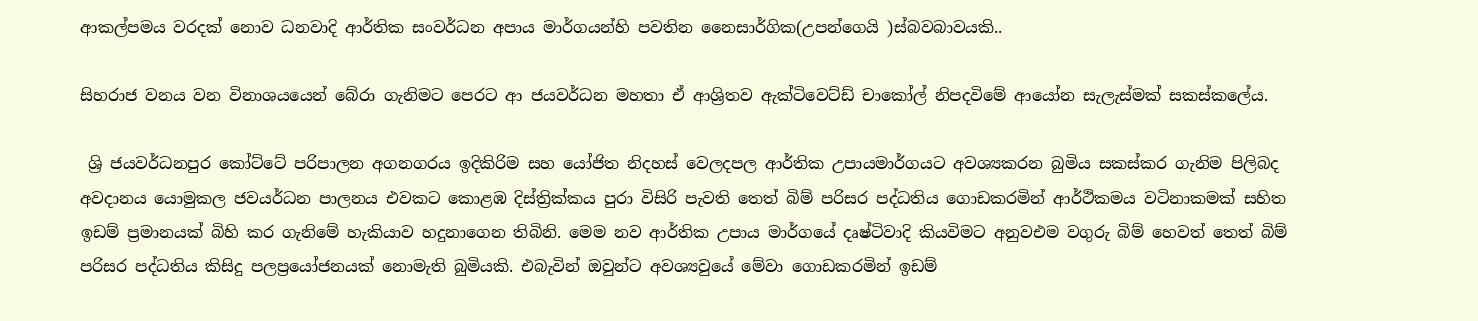ආකල්පමය වරදක් නොව ධනවාදි ආර්තික සංවර්ධන අපාය මාර්ගයන්හි පවතින නෛසාර්ගික(උපන්ගෙයි )ස්බවබාවයකි..

සිහරාජ වනය වන විනාශයයෙන් බේරා ගැනිමට පෙරට ආ ජයවර්ධන මහතා ඒ ආශ්‍රිතව ඇක්ටිවෙට්ඩ් චාකෝල් නිපදවිමේ ආයෝන සැලැස්මක් සකස්කලේය.

 ශ්‍රි ජයවර්ධනපුර කෝට්ටේ පරිපාලන අගනගරය ඉදිකිරිම සහ යෝජිත නිදහස් වෙලදපල ආර්තික උපායමාර්ගයට අවශ්‍යකරන බුමිය සකස්කර ගැනිම පිලිබද අවදානය යොමුකල ජවයර්ධන පාලනය එවකට කොළඹ දිස්ත්‍රික්කය පුරා විසිරි පැවති තෙත් බිම් පරිසර පද්ධතිය ගොඩකරමින් ආර්ථිකමය වටිනාකමක් සහිත ඉඩම් ප්‍රමානයක් බිහි කර ගැනිමේ හැකියාව හදුනාගෙන තිබිනි. මෙම නව ආර්තික උපාය මාර්ගයේ දෘෂ්ටිවාදි කියවිමට අනුවඑම වගුරු බිම් හෙවත් තෙත් බිම් පරිසර පද්ධතිය කිසිදු පලප්‍රයෝජනයක් නොමැති බුමියකි. එබැවින් ඔවුන්ට අවශ්‍යවුයේ මේවා ගොඩකරමින් ඉඩම්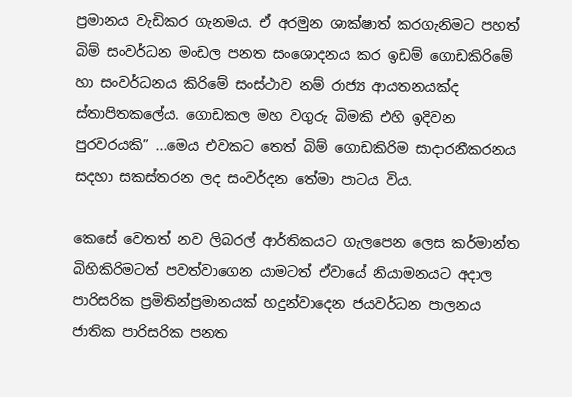ප්‍රමානය වැඩිකර ගැනමය. ඒ අරමුන ශාක්ෂාත් කරගැනිමට පහත් බිම් සංවර්ධන මංඩල පනත සංශොදනය කර ඉඩම් ගොඩකිරිමේ හා සංවර්ධනය කිරිමේ සංස්ථාව නම් රාජ්‍ය ආයතනයක්ද ස්තාපිතකලේය. ගොඩකල මහ වගුරු බිමකි එහි ඉදිවන පුරවරයකි” ...මෙය එවකට තෙත් බිම් ගොඩකිරිම සාදාරනීකරනය සදහා සකස්තරන ලද සංවර්දන තේමා පාටය විය.

කෙසේ වෙතත් නව ලිබරල් ආර්තිකයට ගැලපෙන ලෙස කර්මාන්ත බිහිකිරිමටත් පවත්වාගෙන යාමටත් ඒවායේ නියාමනයට අදාල පාරිසරික ප්‍රමිතින්ප්‍රමානයක් හදුන්වාදෙන ජයවර්ධන පාලනය ජාතික පාරිසරික පනත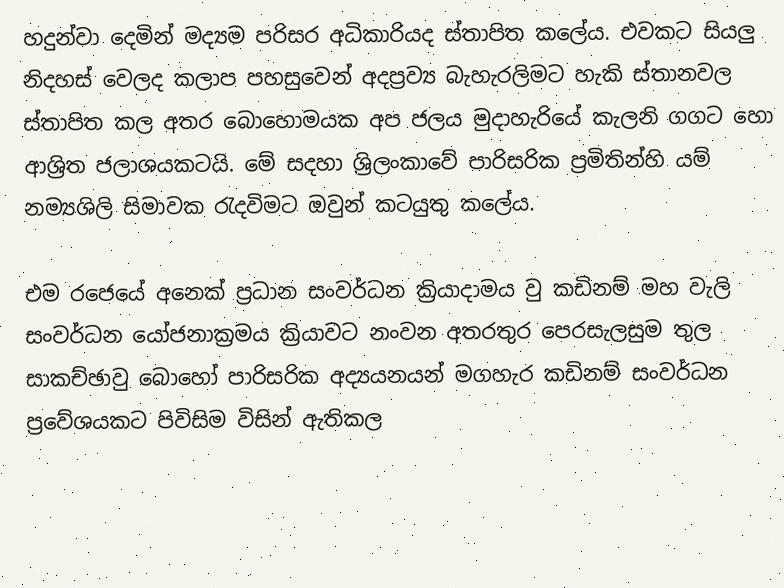හදුන්වා දෙමින් මද්‍යම පරිසර අධිකාරියද ස්තාපිත කලේය. එවකට සියලු නිදහස් වෙලද කලාප පහසුවෙන් අදප්‍රව්‍ය බැහැරලිමට හැකි ස්තානවල ස්තාපිත කල අතර බොහොමයක අප ජලය මුදාහැරියේ කැලනි ගගට හො ආශ්‍රිත ජලාශයකටයි. මේ සදහා ශ්‍රිලංකාවේ පාරිසරික ප්‍රමිතින්හි යම් නම්‍යශිලි සිමාවක රැදවිමට ඔවුන් කටයුතු කලේය.

එම රජෙයේ අනෙක් ප්‍රධාන සංවර්ධන ක්‍රියාදාමය වු කඩිනම් මහ වැලි සංවර්ධන යෝජනාක්‍රමය ක්‍රියාවට නංවන අතරතුර පෙරසැලසුම තුල සාකච්ඡාවු බොහෝ පාරිසරික අද්‍යයනයන් මගහැර කඩිනම් සංවර්ධන ප්‍රවේශයකට පිවිසිම විසින් ඇතිකල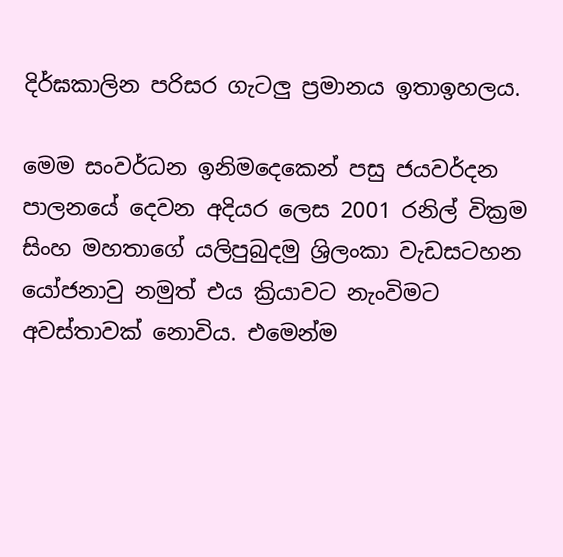දිර්ඝකාලින පරිසර ගැටලු ප්‍රමානය ඉතාඉහලය.

මෙම සංවර්ධන ඉනිමදෙකෙන් පසු ජයවර්දන පාලනයේ දෙවන අදියර ලෙස 2001 රනිල් වික්‍රම සිංහ මහතාගේ යලිපුබුදමු ශ්‍රිලංකා වැඩසටහන යෝජනාවු නමුත් එය ක්‍රියාවට නැංවිමට අවස්තාවක් නොවිය. එමෙන්ම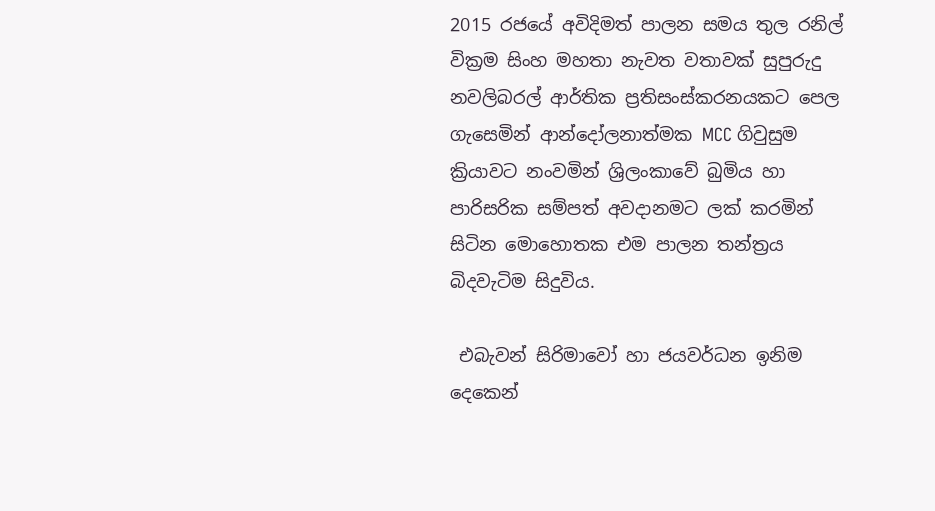2015 රජයේ අවිදිමත් පාලන සමය තුල රනිල් වික්‍රම සිංහ මහතා නැවත වතාවක් සුපුරුදු නවලිබරල් ආර්තික ප්‍රතිසංස්කරනයකට පෙල ගැසෙමින් ආන්දෝලනාත්මක MCC ගිවුසුම ක්‍රියාවට නංවමින් ශ්‍රිලංකාවේ බුමිය හා පාරිසරික සම්පත් අවදානමට ලක් කරමින් සිටින මොහොතක එම පාලන තන්ත්‍රය බිදවැටිම සිදුවිය.

 එබැවන් සිරිමාවෝ හා ජයවර්ධන ඉනිම දෙකෙන්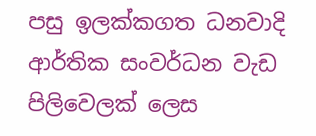පසු ඉලක්කගත ධනවාදි ආර්තික සංවර්ධන වැඩ පිලිවෙලක් ලෙස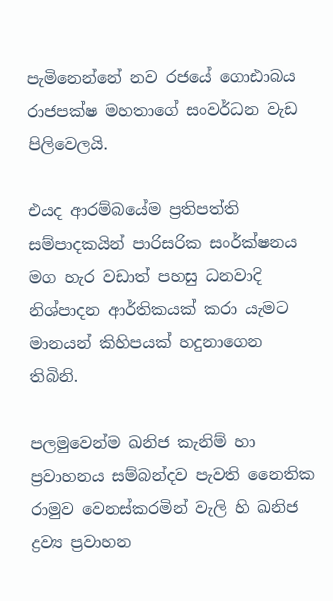පැමිනෙන්නේ නව රජයේ ගොඪාබය රාජපක්ෂ මහතාගේ සංවර්ධන වැඩ පිලිවෙලයි.

එයද ආරම්බයේම ප්‍රතිපත්ති සම්පාදකයින් පාරිසරික සංර්ක්ෂනය මග හැර වඩාත් පහසු ධනවාදි නිශ්පාදන ආර්තිකයක් කරා යැමට මානයන් කිහිපයක් හදුනාගෙන තිබිනි.

පලමුවෙන්ම ඛනිජ කැනිම් හා ප්‍රවාහනය සම්බන්දව පැවති නෛතික රාමුව වෙනස්කරමින් වැලි හි ඛනිජ ද්‍රව්‍ය ප්‍රවාහන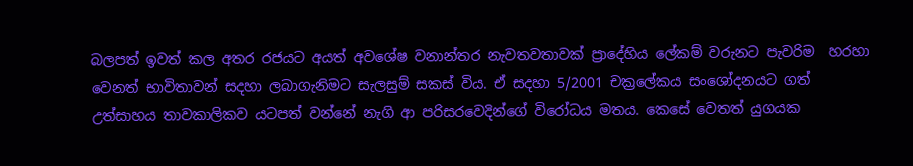බලපත් ඉවත් කල අතර රජයට අයත් අවශේෂ වනාන්තර නැවතවතාවක් ප්‍රාදේහිය ලේකම් වරුනට පැවරිම  හරහා වෙනත් භාවිතාවන් සදහා ලබාගැනිමට සැලසුම් සකස් විය. ඒ සදහා 5/2001 චක්‍රලේකය සංශෝදනයට ගත් උත්සාහය තාවකාලිකව යටපත් වන්නේ නැගි ආ පරිසරවෙදින්ගේ විරෝධය මතය. කෙසේ වෙතත් යුගයක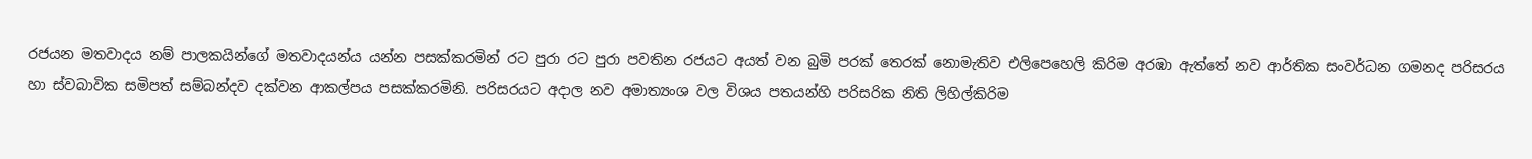රජයන මතවාදය නම් පාලකයින්ගේ මතවාදයන්ය යන්න පසක්කරමින් රට පුරා රට පුරා පවතින රජයට අයත් වන බුමි පරක් තෙරක් නොමැතිව එලිපෙහෙලි කිරිම අරඹා ඇත්තේ නව ආර්තික සංවර්ධන ගමනද පරිසරය හා ස්වබාවික සමිපත් සම්බන්දව දක්වන ආකල්පය පසක්කරමිනි. පරිසරයට අදාල නව අමාත්‍යංශ වල විශය පතයන්හි පරිසරික නිති ලිහිල්කිරිම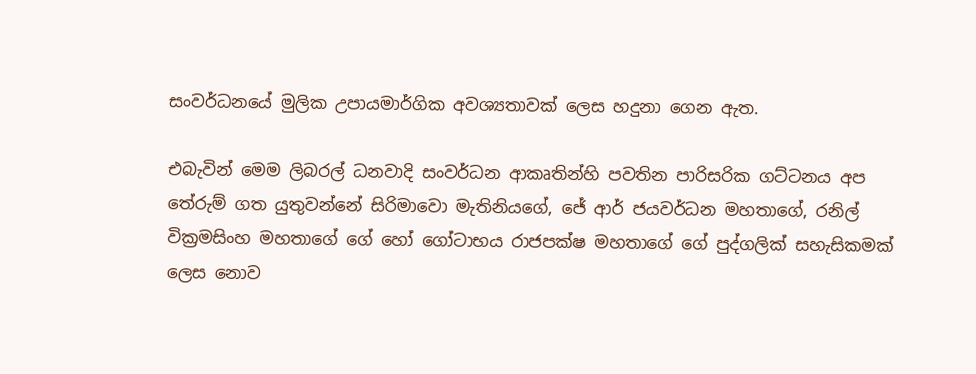සංවර්ධනයේ මුලික උපායමාර්ගික අවශ්‍යතාවක් ලෙස හදුනා ගෙන ඇත.

එබැවින් මෙම ලිබරල් ධනවාදි සංවර්ධන ආකෘතින්හි පවතින පාරිසරික ගට්ටනය අප තේරුම් ගත යුතුවන්නේ සිරිමාවො මැතිනියගේ, ජේ ආර් ජයවර්ධන මහතාගේ, රනිල් වික්‍රමසිංහ මහතාගේ ගේ හෝ ගෝටාභය රාජපක්ෂ මහතාගේ ගේ පුද්ගලික් සහැසිකමක් ලෙස නොව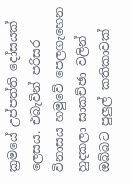ක්‍රමයේ උප්පත්ති දෝසයක් ලෙසය. එබැවින් පරිසර විනාසය හමුවේ පෙලගැහෙන හුදකලා සාකච්ඡා වලින් ඔබ්බට පුලුල් කතිකාවක්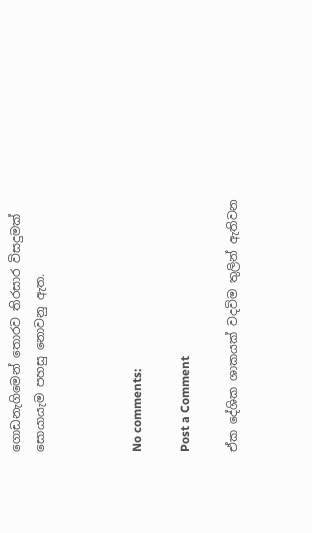ගොඩනැගිමෙන් තොරව තිරසාර විසදුමක් සොයායැම පහසු නොවනු ඇත.



No comments:

Post a Comment

ඒක දේශික ශාකයක් වදවිම තුලින් ඇතිවන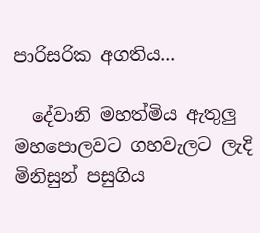පාරිසරික අගතිය...

  දේවානි මහත්මිය ඇතුලු මහපොලවට ගහවැලට ලැදි මිනිසුන් පසුගිය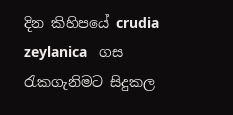දින කිහිපයේ crudia zeylanica   ගස රැකගැනිමට සිදුකල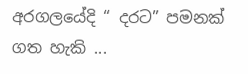අරගලයේදි “ දරට” පමනක් ගත හැකි ...